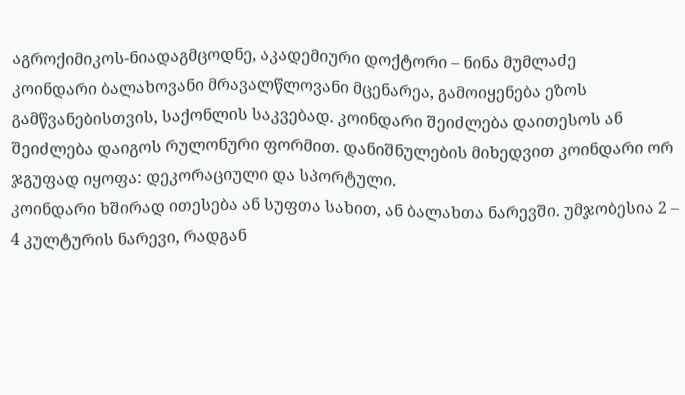აგროქიმიკოს-ნიადაგმცოდნე, აკადემიური დოქტორი – ნინა მუმლაძე
კოინდარი ბალახოვანი მრავალწლოვანი მცენარეა, გამოიყენება ეზოს გამწვანებისთვის, საქონლის საკვებად. კოინდარი შეიძლება დაითესოს ან შეიძლება დაიგოს რულონური ფორმით. დანიშნულების მიხედვით კოინდარი ორ ჯგუფად იყოფა: დეკორაციული და სპორტული.
კოინდარი ხშირად ითესება ან სუფთა სახით, ან ბალახთა ნარევში. უმჯობესია 2 – 4 კულტურის ნარევი, რადგან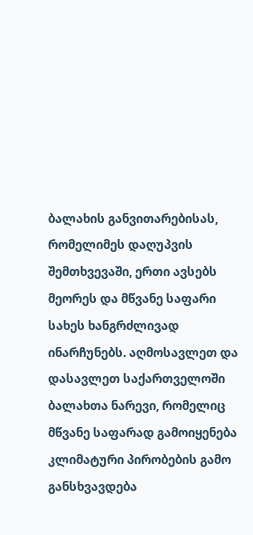ბალახის განვითარებისას, რომელიმეს დაღუპვის შემთხვევაში, ერთი ავსებს მეორეს და მწვანე საფარი სახეს ხანგრძლივად ინარჩუნებს. აღმოსავლეთ და დასავლეთ საქართველოში ბალახთა ნარევი, რომელიც მწვანე საფარად გამოიყენება კლიმატური პირობების გამო განსხვავდება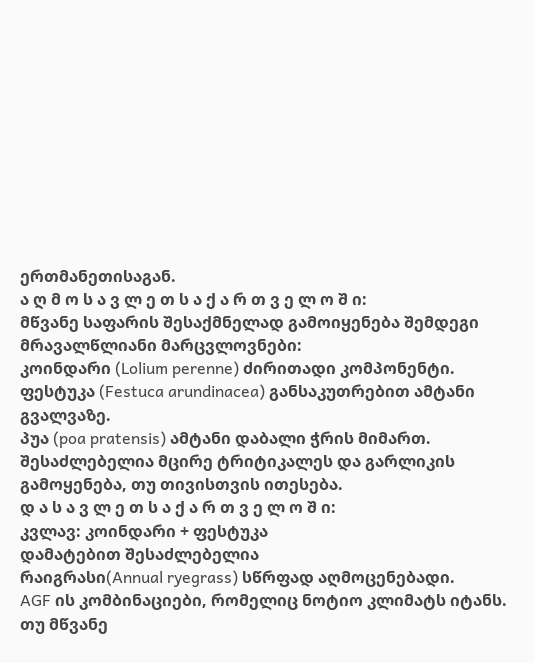ერთმანეთისაგან.
ა ღ მ ო ს ა ვ ლ ე თ ს ა ქ ა რ თ ვ ე ლ ო შ ი:
მწვანე საფარის შესაქმნელად გამოიყენება შემდეგი მრავალწლიანი მარცვლოვნები:
კოინდარი (Lolium perenne) ძირითადი კომპონენტი.
ფესტუკა (Festuca arundinacea) განსაკუთრებით ამტანი გვალვაზე.
პუა (poa pratensis) ამტანი დაბალი ჭრის მიმართ.
შესაძლებელია მცირე ტრიტიკალეს და გარლიკის გამოყენება, თუ თივისთვის ითესება.
დ ა ს ა ვ ლ ე თ ს ა ქ ა რ თ ვ ე ლ ო შ ი:
კვლავ: კოინდარი + ფესტუკა
დამატებით შესაძლებელია
რაიგრასი(Annual ryegrass) სწრფად აღმოცენებადი.
AGF ის კომბინაციები, რომელიც ნოტიო კლიმატს იტანს.
თუ მწვანე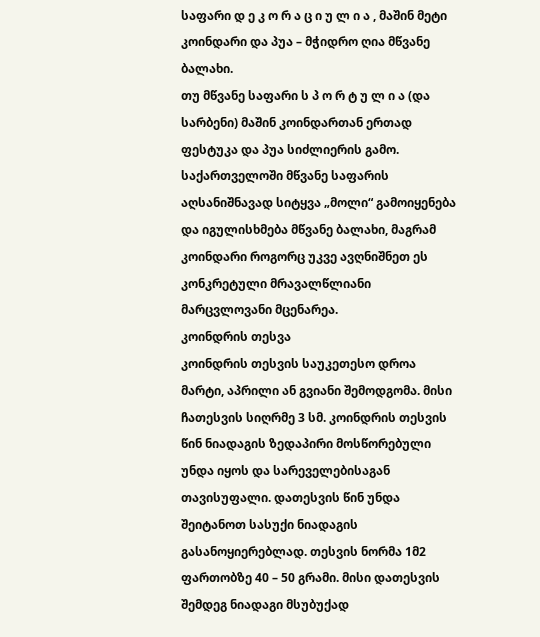საფარი დ ე კ ო რ ა ც ი უ ლ ი ა , მაშინ მეტი კოინდარი და პუა – მჭიდრო ღია მწვანე ბალახი.
თუ მწვანე საფარი ს პ ო რ ტ უ ლ ი ა (და სარბენი) მაშინ კოინდართან ერთად ფესტუკა და პუა სიძლიერის გამო.
საქართველოში მწვანე საფარის აღსანიშნავად სიტყვა „მოლი“ გამოიყენება და იგულისხმება მწვანე ბალახი, მაგრამ კოინდარი როგორც უკვე ავღნიშნეთ ეს კონკრეტული მრავალწლიანი მარცვლოვანი მცენარეა.
კოინდრის თესვა
კოინდრის თესვის საუკეთესო დროა მარტი, აპრილი ან გვიანი შემოდგომა. მისი ჩათესვის სიღრმე 3 სმ. კოინდრის თესვის წინ ნიადაგის ზედაპირი მოსწორებული უნდა იყოს და სარეველებისაგან თავისუფალი. დათესვის წინ უნდა შეიტანოთ სასუქი ნიადაგის გასანოყიერებლად. თესვის ნორმა 1მ2 ფართობზე 40 – 50 გრამი. მისი დათესვის შემდეგ ნიადაგი მსუბუქად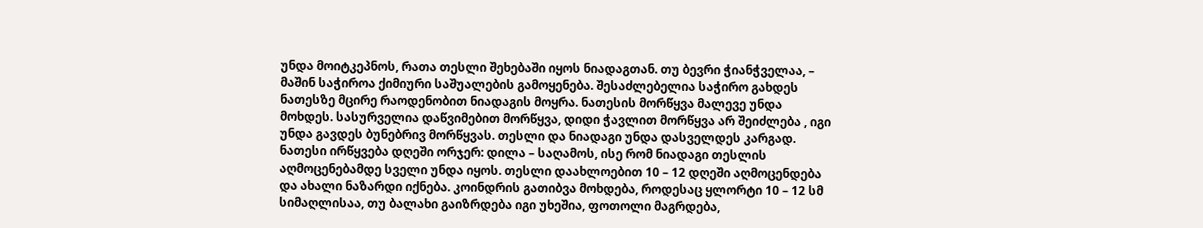უნდა მოიტკეპნოს, რათა თესლი შეხებაში იყოს ნიადაგთან. თუ ბევრი ჭიანჭველაა, – მაშინ საჭიროა ქიმიური საშუალების გამოყენება. შესაძლებელია საჭირო გახდეს ნათესზე მცირე რაოდენობით ნიადაგის მოყრა. ნათესის მორწყვა მალევე უნდა მოხდეს. სასურველია დაწვიმებით მორწყვა, დიდი ჭავლით მორწყვა არ შეიძლება , იგი უნდა გავდეს ბუნებრივ მორწყვას. თესლი და ნიადაგი უნდა დასველდეს კარგად. ნათესი ირწყვება დღეში ორჯერ: დილა – საღამოს, ისე რომ ნიადაგი თესლის აღმოცენებამდე სველი უნდა იყოს. თესლი დაახლოებით 10 – 12 დღეში აღმოცენდება და ახალი ნაზარდი იქნება. კოინდრის გათიბვა მოხდება, როდესაც ყლორტი 10 – 12 სმ სიმაღლისაა, თუ ბალახი გაიზრდება იგი უხეშია, ფოთოლი მაგრდება,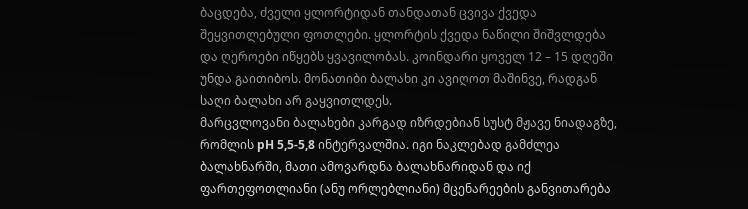ბაცდება, ძველი ყლორტიდან თანდათან ცვივა ქვედა შეყვითლებული ფოთლები. ყლორტის ქვედა ნაწილი შიშვლდება და ღეროები იწყებს ყვავილობას. კოინდარი ყოველ 12 – 15 დღეში უნდა გაითიბოს. მონათიბი ბალახი კი ავიღოთ მაშინვე, რადგან საღი ბალახი არ გაყვითლდეს.
მარცვლოვანი ბალახები კარგად იზრდებიან სუსტ მჟავე ნიადაგზე, რომლის pH 5,5-5,8 ინტერვალშია. იგი ნაკლებად გამძლეა ბალახნარში, მათი ამოვარდნა ბალახნარიდან და იქ ფართეფოთლიანი (ანუ ორლებლიანი) მცენარეების განვითარება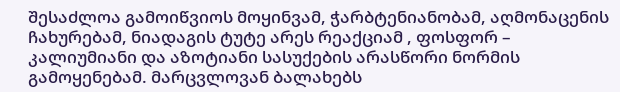შესაძლოა გამოიწვიოს მოყინვამ, ჭარბტენიანობამ, აღმონაცენის ჩახურებამ, ნიადაგის ტუტე არეს რეაქციამ , ფოსფორ – კალიუმიანი და აზოტიანი სასუქების არასწორი ნორმის გამოყენებამ. მარცვლოვან ბალახებს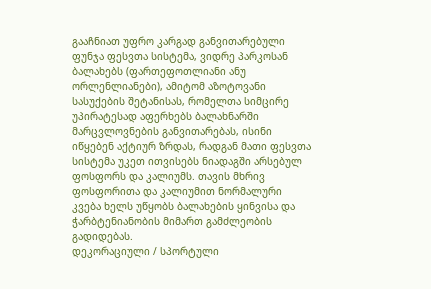გააჩნიათ უფრო კარგად განვითარებული ფუნჯა ფესვთა სისტემა, ვიდრე პარკოსან ბალახებს (ფართეფოთლიანი ანუ ორლენლიანები), ამიტომ აზოტოვანი სასუქების შეტანისას, რომელთა სიმცირე უპირატესად აფერხებს ბალახნარში მარცვლოვნების განვითარებას, ისინი იწყებენ აქტიურ ზრდას, რადგან მათი ფესვთა სისტემა უკეთ ითვისებს ნიადაგში არსებულ ფოსფორს და კალიუმს. თავის მხრივ ფოსფორითა და კალიუმით ნორმალური კვება ხელს უწყობს ბალახების ყინვისა და ჭარბტენიანობის მიმართ გამძლეობის გადიდებას.
დეკორაციული / სპორტული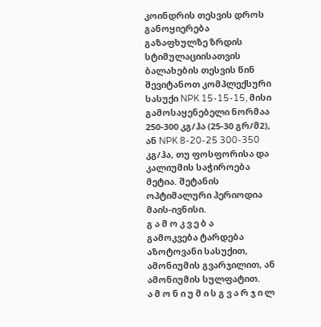კოინდრის თესვის დროს განოყიერება
გაზაფხულზე ზრდის სტიმულაციისათვის ბალახების თესვის წინ შევიტანოთ კომპლექსური სასუქი NPK 15-15-15, მისი გამოსაყენებელი ნორმაა 250-300 კგ/ჰა (25-30 გრ/მ2), ან NPK 8-20-25 300-350 კგ/ჰა, თუ ფოსფორისა და კალიუმის საჭიროება მეტია. შეტანის ოპტიმალური პერიოდია მაის-ივნისი.
გ ა მ ო კ ვ ე ბ ა
გამოკვება ტარდება აზოტოვანი სასუქით, ამონიუმის გვარჯილით, ან ამონიუმის სულფატით.
ა მ ო ნ ი უ მ ი ს გ ვ ა რ ჯ ი ლ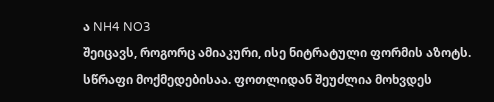ა NH4 NO3
შეიცავს, როგორც ამიაკური, ისე ნიტრატული ფორმის აზოტს. სწრაფი მოქმედებისაა. ფოთლიდან შეუძლია მოხვდეს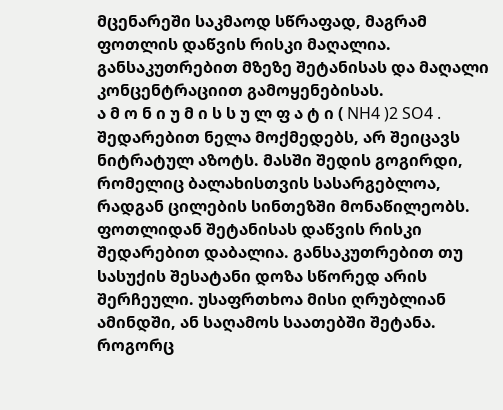მცენარეში საკმაოდ სწრაფად, მაგრამ ფოთლის დაწვის რისკი მაღალია. განსაკუთრებით მზეზე შეტანისას და მაღალი კონცენტრაციით გამოყენებისას.
ა მ ო ნ ი უ მ ი ს ს უ ლ ფ ა ტ ი ( NH4 )2 SO4 .
შედარებით ნელა მოქმედებს, არ შეიცავს ნიტრატულ აზოტს. მასში შედის გოგირდი, რომელიც ბალახისთვის სასარგებლოა, რადგან ცილების სინთეზში მონაწილეობს.
ფოთლიდან შეტანისას დაწვის რისკი შედარებით დაბალია. განსაკუთრებით თუ სასუქის შესატანი დოზა სწორედ არის შერჩეული. უსაფრთხოა მისი ღრუბლიან ამინდში, ან საღამოს საათებში შეტანა.
როგორც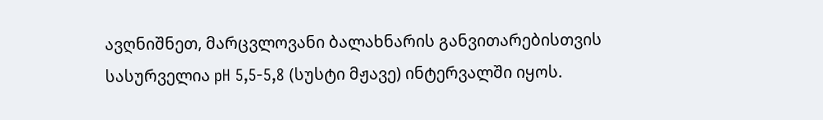ავღნიშნეთ, მარცვლოვანი ბალახნარის განვითარებისთვის სასურველია pH 5,5-5,8 (სუსტი მჟავე) ინტერვალში იყოს.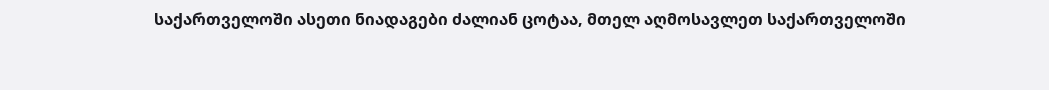საქართველოში ასეთი ნიადაგები ძალიან ცოტაა, მთელ აღმოსავლეთ საქართველოში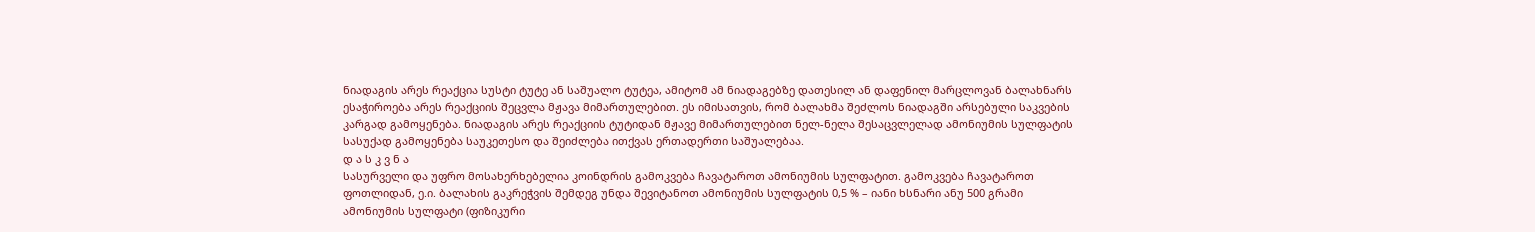ნიადაგის არეს რეაქცია სუსტი ტუტე ან საშუალო ტუტეა, ამიტომ ამ ნიადაგებზე დათესილ ან დაფენილ მარცლოვან ბალახნარს ესაჭიროება არეს რეაქციის შეცვლა მჟავა მიმართულებით. ეს იმისათვის, რომ ბალახმა შეძლოს ნიადაგში არსებული საკვების კარგად გამოყენება. ნიადაგის არეს რეაქციის ტუტიდან მჟავე მიმართულებით ნელ-ნელა შესაცვლელად ამონიუმის სულფატის სასუქად გამოყენება საუკეთესო და შეიძლება ითქვას ერთადერთი საშუალებაა.
დ ა ს კ ვ ნ ა
სასურველი და უფრო მოსახერხებელია კოინდრის გამოკვება ჩავატაროთ ამონიუმის სულფატით. გამოკვება ჩავატაროთ ფოთლიდან, ე.ი. ბალახის გაკრეჭვის შემდეგ უნდა შევიტანოთ ამონიუმის სულფატის 0,5 % – იანი ხსნარი ანუ 500 გრამი ამონიუმის სულფატი (ფიზიკური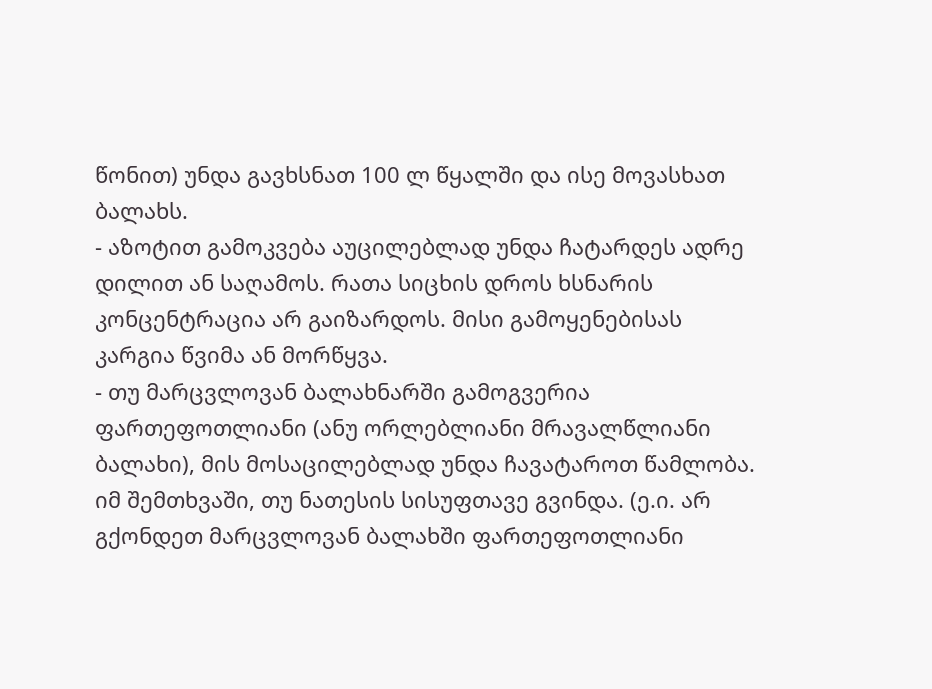წონით) უნდა გავხსნათ 100 ლ წყალში და ისე მოვასხათ ბალახს.
- აზოტით გამოკვება აუცილებლად უნდა ჩატარდეს ადრე დილით ან საღამოს. რათა სიცხის დროს ხსნარის კონცენტრაცია არ გაიზარდოს. მისი გამოყენებისას კარგია წვიმა ან მორწყვა.
- თუ მარცვლოვან ბალახნარში გამოგვერია ფართეფოთლიანი (ანუ ორლებლიანი მრავალწლიანი ბალახი), მის მოსაცილებლად უნდა ჩავატაროთ წამლობა. იმ შემთხვაში, თუ ნათესის სისუფთავე გვინდა. (ე.ი. არ გქონდეთ მარცვლოვან ბალახში ფართეფოთლიანი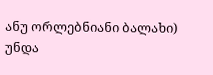ანუ ორლებნიანი ბალახი) უნდა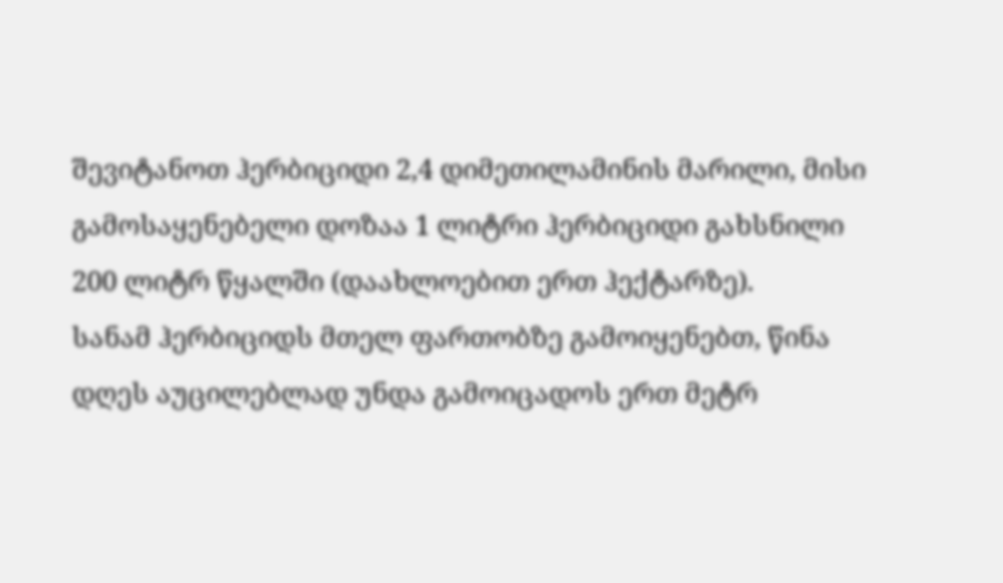შევიტანოთ ჰერბიციდი 2,4 დიმეთილამინის მარილი, მისი გამოსაყენებელი დოზაა 1 ლიტრი ჰერბიციდი გახსნილი 200 ლიტრ წყალში (დაახლოებით ერთ ჰექტარზე).
სანამ ჰერბიციდს მთელ ფართობზე გამოიყენებთ, წინა დღეს აუცილებლად უნდა გამოიცადოს ერთ მეტრ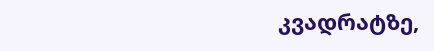კვადრატზე,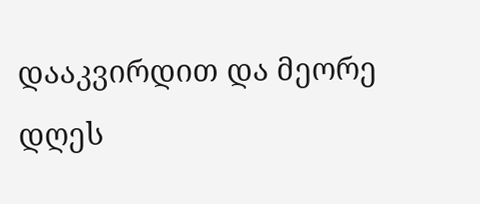დააკვირდით და მეორე დღეს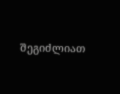შეგიძლიათ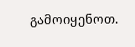გამოიყენოთ.